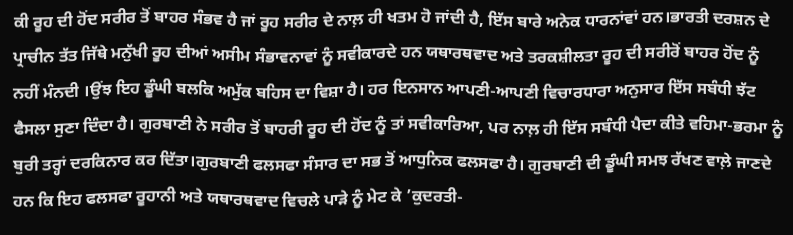ਕੀ ਰੂਹ ਦੀ ਹੋਂਦ ਸਰੀਰ ਤੋਂ ਬਾਹਰ ਸੰਭਵ ਹੈ ਜਾਂ ਰੂਹ ਸਰੀਰ ਦੇ ਨਾਲ਼ ਹੀ ਖਤਮ ਹੋ ਜਾਂਦੀ ਹੈ, ਇੱਸ ਬਾਰੇ ਅਨੇਕ ਧਾਰਨਾਂਵਾਂ ਹਨ।ਭਾਰਤੀ ਦਰਸ਼ਨ ਦੇ ਪ੍ਰਾਚੀਨ ਤੱਤ ਜਿੱਥੇ ਮਨੁੱਖੀ ਰੂਹ ਦੀਆਂ ਅਸੀਮ ਸੰਭਾਵਨਾਵਾਂ ਨੂੰ ਸਵੀਕਾਰਦੇ ਹਨ ਯਥਾਰਥਵਾਦ ਅਤੇ ਤਰਕਸ਼ੀਲਤਾ ਰੂਹ ਦੀ ਸਰੀਰੋਂ ਬਾਹਰ ਹੋਂਦ ਨੂੰ ਨਹੀਂ ਮੰਨਦੀ ।ਉਂਝ ਇਹ ਡੂੰਘੀ ਬਲਕਿ ਅਮੁੱਕ ਬਹਿਸ ਦਾ ਵਿਸ਼ਾ ਹੈ। ਹਰ ਇਨਸਾਨ ਆਪਣੀ-ਆਪਣੀ ਵਿਚਾਰਧਾਰਾ ਅਨੁਸਾਰ ਇੱਸ ਸਬੰਧੀ ਝੱਟ ਫੈਸਲਾ ਸੁਣਾ ਦਿੰਦਾ ਹੈ। ਗੁਰਬਾਣੀ ਨੇ ਸਰੀਰ ਤੋਂ ਬਾਹਰੀ ਰੂਹ ਦੀ ਹੋਂਦ ਨੂੰ ਤਾਂ ਸਵੀਕਾਰਿਆ, ਪਰ ਨਾਲ਼ ਹੀ ਇੱਸ ਸਬੰਧੀ ਪੈਦਾ ਕੀਤੇ ਵਹਿਮਾ-ਭਰਮਾ ਨੂੰ ਬੁਰੀ ਤਰ੍ਹਾਂ ਦਰਕਿਨਾਰ ਕਰ ਦਿੱਤਾ।ਗੁਰਬਾਣੀ ਫਲਸਫਾ ਸੰਸਾਰ ਦਾ ਸਭ ਤੋਂ ਆਧੁਨਿਕ ਫਲਸਫਾ ਹੈ। ਗੁਰਬਾਣੀ ਦੀ ਡੂੰਘੀ ਸਮਝ ਰੱਖਣ ਵਾਲ਼ੇ ਜਾਣਦੇ ਹਨ ਕਿ ਇਹ ਫਲਸਫਾ ਰੂਹਾਨੀ ਅਤੇ ਯਥਾਰਥਵਾਦ ਵਿਚਲੇ ਪਾੜੇ ਨੂੰ ਮੇਟ ਕੇ ’ਕੁਦਰਤੀ-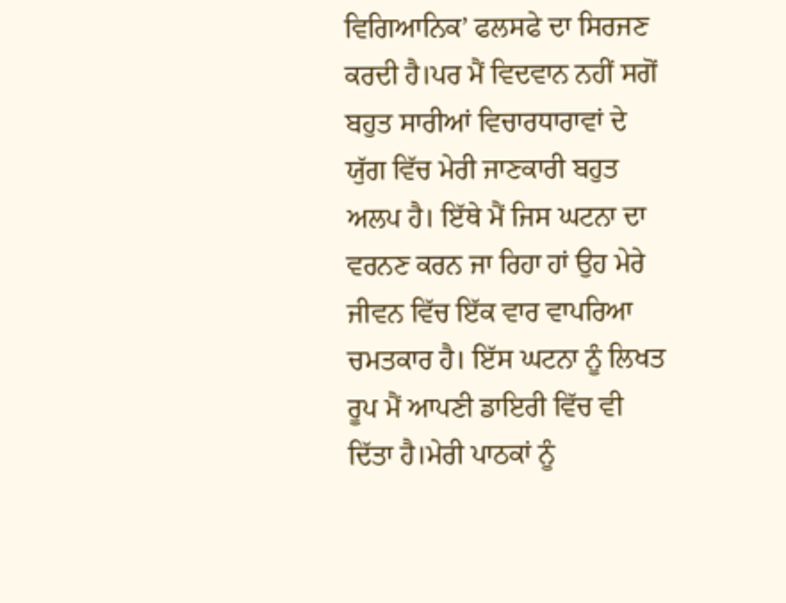ਵਿਗਿਆਨਿਕ’ ਫਲਸਫੇ ਦਾ ਸਿਰਜਣ ਕਰਦੀ ਹੈ।ਪਰ ਮੈਂ ਵਿਦਵਾਨ ਨਹੀਂ ਸਗੋਂ ਬਹੁਤ ਸਾਰੀਆਂ ਵਿਚਾਰਧਾਰਾਵਾਂ ਦੇ ਯੁੱਗ ਵਿੱਚ ਮੇਰੀ ਜਾਣਕਾਰੀ ਬਹੁਤ ਅਲਪ ਹੈ। ਇੱਥੇ ਮੈਂ ਜਿਸ ਘਟਨਾ ਦਾ ਵਰਨਣ ਕਰਨ ਜਾ ਰਿਹਾ ਹਾਂ ਉਹ ਮੇਰੇ ਜੀਵਨ ਵਿੱਚ ਇੱਕ ਵਾਰ ਵਾਪਰਿਆ ਚਮਤਕਾਰ ਹੈ। ਇੱਸ ਘਟਨਾ ਨੂੰ ਲਿਖਤ ਰੂਪ ਮੈਂ ਆਪਣੀ ਡਾਇਰੀ ਵਿੱਚ ਵੀ ਦਿੱਤਾ ਹੈ।ਮੇਰੀ ਪਾਠਕਾਂ ਨੂੰ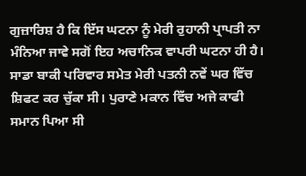ਗੁਜ਼ਾਰਿਸ਼ ਹੈ ਕਿ ਇੱਸ ਘਟਨਾ ਨੂੰ ਮੇਰੀ ਰੁਹਾਨੀ ਪ੍ਰਾਪਤੀ ਨਾ ਮੰਨਿਆ ਜਾਵੇ ਸਗੋਂ ਇਹ ਅਚਾਨਿਕ ਵਾਪਰੀ ਘਟਨਾ ਹੀ ਹੈ।
ਸਾਡਾ ਬਾਕੀ ਪਰਿਵਾਰ ਸਮੇਤ ਮੇਰੀ ਪਤਨੀ ਨਵੇਂ ਘਰ ਵਿੱਚ ਸ਼ਿਫਟ ਕਰ ਚੁੱਕਾ ਸੀ। ਪੁਰਾਣੇ ਮਕਾਨ ਵਿੱਚ ਅਜੇ ਕਾਫੀ ਸਮਾਨ ਪਿਆ ਸੀ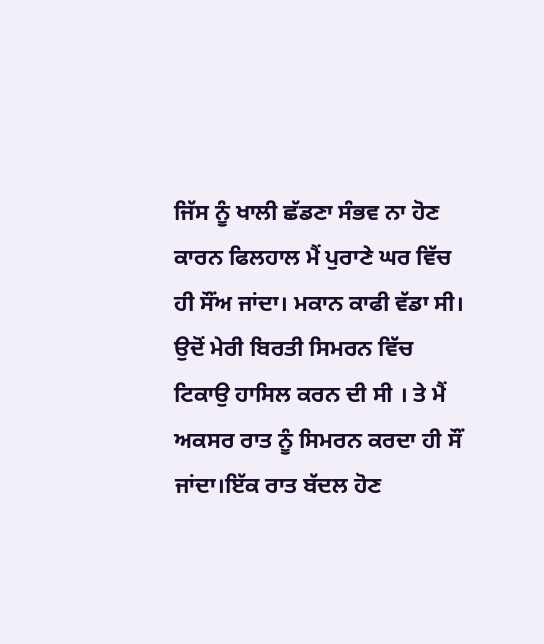ਜਿੱਸ ਨੂੰ ਖਾਲੀ ਛੱਡਣਾ ਸੰਭਵ ਨਾ ਹੋਣ ਕਾਰਨ ਫਿਲਹਾਲ ਮੈਂ ਪੁਰਾਣੇ ਘਰ ਵਿੱਚ ਹੀ ਸੌਂਅ ਜਾਂਦਾ। ਮਕਾਨ ਕਾਫੀ ਵੱਡਾ ਸੀ। ਉਦੋਂ ਮੇਰੀ ਬਿਰਤੀ ਸਿਮਰਨ ਵਿੱਚ ਟਿਕਾਉ ਹਾਸਿਲ ਕਰਨ ਦੀ ਸੀ । ਤੇ ਮੈਂ ਅਕਸਰ ਰਾਤ ਨੂੰ ਸਿਮਰਨ ਕਰਦਾ ਹੀ ਸੌਂ ਜਾਂਦਾ।ਇੱਕ ਰਾਤ ਬੱਦਲ ਹੋਣ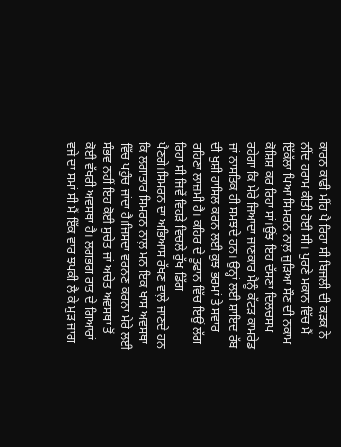ਕਾਰਨ ਕਾਫੀ ਮੀਂਹ ਪੈ ਰਿਹਾ ਸੀ ਬਿਜਲੀ ਦੀ ਕੜਕ ਨੇ ਨੀਂਦ ਹਰਾਮ ਕੀਤੀ ਹੋਈ ਸੀ। ਪੁਰਣੇ ਮਕਾਨ ਵਿੱਚ ਮੈਂ ਇੱਕੱਲਾ ਪਿਆ ਸਿਮਰਨ ਨਾਲ਼ ਜੁੜਿਆ ਸੌਣ ਦੀ ਨਕਾਮ ਕੋਸ਼ਿਸ਼ ਕਰ ਰਿਹਾ ਸਾਂ।ਉਂਝ ਇਹ ਦੱਸਣਾ ਦਿਲਚਸਪ ਰਹੇਗਾ ਕਿ ਮੇਰੇ ਜਿਆਦਾ ਜਾਣਕਾਰ ਮੈਨੂੰ ਕੱਟੜ ਕਾਮਰੇਡ ਜਾਂ ਨਾਸਤਿਕ ਹੀ ਸਮਝਦੇ ਹਨ। ਉਨ੍ਹਾਂ ਲਈ ਸ਼ਾਇਦ ਰੱਬ ਦੀ ਖੁਸ਼ੀ ਹਾਸਿਲ ਕਰਨ ਲਈ ਕੁਝ ਭਰਮਾਂ ਤੇ ਸਵਾਰ ਰਹਿਣਾ ਲਾਜ਼ਮੀ ਹੈ। ਕਹਿਰ ਦੇ ਤੂਫਾਨ ਵਿੱਚ ਇਉਂ ਲੱਗ ਰਿਹਾ ਸੀ ਜਿਵੇਂ ਵਿਹੜੇ ਵਿਚਲੇ ਰੁੱਖ ਡਿੱਗ ਪੈਣਗੇ।ਸਿਮਰਨ ਦਾ ਅਭਿਆਸ ਰੱਖਣ ਵਾਲ਼ੇ ਜਾਣਦੇ ਹਨ ਕਿ ਲਗਾਤਾਰ ਸਿਮਰਨ ਨਾਲ਼ ਮਨ ਇਕ ਖਾਸ ਅਵਸਥਾ ਵਿੱਚ ਪਹੁੰਚ ਜਾਂਦਾ ਹੈ।ਜਿਸਦਾ ਵਰਨਣ ਕਰਨਾ ਮੇਰੇ ਲਈ ਸੰਭਵ ਨਹੀਂ ਇਹ ਕੋਈ ਸੁਚੇਤ ਜਾਂ ਅਚੇਤ ਅਵਸਥਾ ਤੋਂ ਕੋਈ ਵੱਖਰੀ ਅਵਸਥਾ ਹੈ। ਲਗਭਗ ਰਾਤ ਦੇ ਗਿਆਰਾਂ ਵਜੇ ਦਾ ਸਮਾਂ ਸੀ ਮੈਂ ਇੱਕ ਵਾਰ ਝਪਕੀ ਲੈ ਕੇ ਮੁੜ ਜਾਗ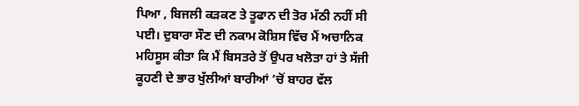ਪਿਆ , ਬਿਜਲੀ ਕੜਕਣ ਤੇ ਤੂਫਾਨ ਦੀ ਤੋਰ ਮੱਠੀ ਨਹੀਂ ਸੀ ਪਈ। ਦੁਬਾਰਾ ਸੌਣ ਦੀ ਨਕਾਮ ਕੋਸ਼ਿਸ ਵਿੱਚ ਮੈਂ ਅਚਾਨਿਕ ਮਹਿਸੂਸ ਕੀਤਾ ਕਿ ਮੈਂ ਬਿਸਤਰੇ ਤੋਂ ਉਪਰ ਖਲੋਤਾ ਹਾਂ ਤੇ ਸੱਜੀ ਕੂਹਣੀ ਦੇ ਭਾਰ ਖੁੱਲੀਆਂ ਬਾਰੀਆਂ ’ਚੋਂ ਬਾਹਰ ਵੱਲ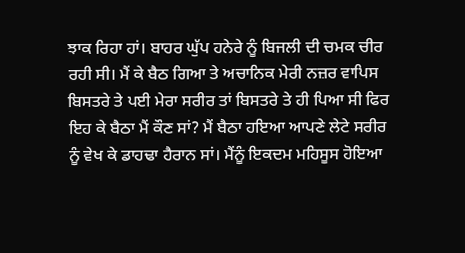ਝਾਕ ਰਿਹਾ ਹਾਂ। ਬਾਹਰ ਘੁੱਪ ਹਨੇਰੇ ਨੂੰ ਬਿਜਲੀ ਦੀ ਚਮਕ ਚੀਰ ਰਹੀ ਸੀ। ਮੈਂ ਕੇ ਬੈਠ ਗਿਆ ਤੇ ਅਚਾਨਿਕ ਮੇਰੀ ਨਜ਼ਰ ਵਾਪਿਸ ਬਿਸਤਰੇ ਤੇ ਪਈ ਮੇਰਾ ਸਰੀਰ ਤਾਂ ਬਿਸਤਰੇ ਤੇ ਹੀ ਪਿਆ ਸੀ ਫਿਰ ਇਹ ਕੇ ਬੈਠਾ ਮੈਂ ਕੌਣ ਸਾਂ? ਮੈਂ ਬੈਠਾ ਹਇਆ ਆਪਣੇ ਲੇਟੇ ਸਰੀਰ ਨੂੰ ਵੇਖ ਕੇ ਡਾਹਢਾ ਹੈਰਾਨ ਸਾਂ। ਮੈਂਨੂੰ ਇਕਦਮ ਮਹਿਸੂਸ ਹੋਇਆ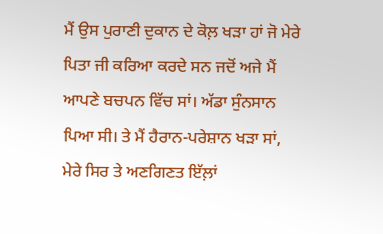ਮੈਂ ਉਸ ਪੁਰਾਣੀ ਦੁਕਾਨ ਦੇ ਕੋਲ਼ ਖੜਾ ਹਾਂ ਜੋ ਮੇਰੇ ਪਿਤਾ ਜੀ ਕਰਿਆ ਕਰਦੇ ਸਨ ਜਦੋਂ ਅਜੇ ਮੈਂ ਆਪਣੇ ਬਚਪਨ ਵਿੱਚ ਸਾਂ। ਅੱਡਾ ਸੁੰਨਸਾਨ ਪਿਆ ਸੀ। ਤੇ ਮੈਂ ਹੈਰਾਨ-ਪਰੇਸ਼ਾਨ ਖੜਾ ਸਾਂ, ਮੇਰੇ ਸਿਰ ਤੇ ਅਣਗਿਣਤ ਇੱਲ਼ਾਂ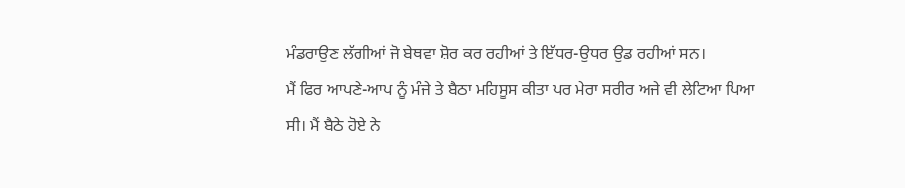ਮੰਡਰਾਉਣ ਲੱਗੀਆਂ ਜੋ ਬੇਥਵਾ ਸ਼ੋਰ ਕਰ ਰਹੀਆਂ ਤੇ ਇੱਧਰ-ਉਧਰ ਉਡ ਰਹੀਆਂ ਸਨ।
ਮੈਂ ਫਿਰ ਆਪਣੇ-ਆਪ ਨੂੰ ਮੰਜੇ ਤੇ ਬੈਠਾ ਮਹਿਸੂਸ ਕੀਤਾ ਪਰ ਮੇਰਾ ਸਰੀਰ ਅਜੇ ਵੀ ਲੇਟਿਆ ਪਿਆ ਸੀ। ਮੈਂ ਬੈਠੇ ਹੋਏ ਨੇ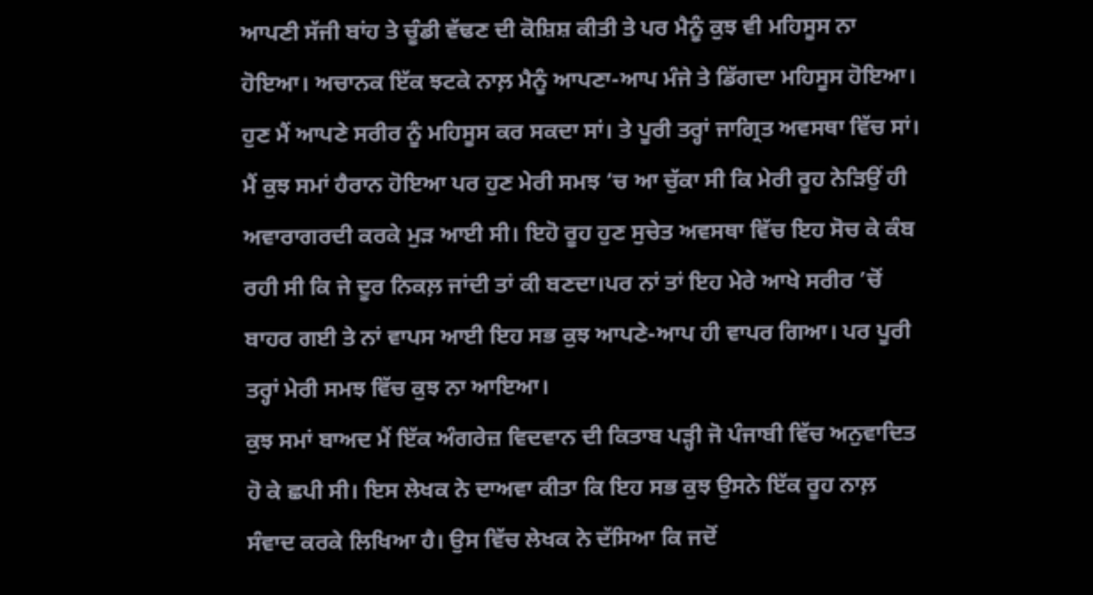ਆਪਣੀ ਸੱਜੀ ਬਾਂਹ ਤੇ ਚੂੰਡੀ ਵੱਢਣ ਦੀ ਕੋਸ਼ਿਸ਼ ਕੀਤੀ ਤੇ ਪਰ ਮੈਨੂੰ ਕੁਝ ਵੀ ਮਹਿਸੂਸ ਨਾ ਹੋਇਆ। ਅਚਾਨਕ ਇੱਕ ਝਟਕੇ ਨਾਲ਼ ਮੈਨੂੰ ਆਪਣਾ-ਆਪ ਮੰਜੇ ਤੇ ਡਿੱਗਦਾ ਮਹਿਸੂਸ ਹੋਇਆ। ਹੁਣ ਮੈਂ ਆਪਣੇ ਸਰੀਰ ਨੂੰ ਮਹਿਸੂਸ ਕਰ ਸਕਦਾ ਸਾਂ। ਤੇ ਪੂਰੀ ਤਰ੍ਹਾਂ ਜਾਗ੍ਰਿਤ ਅਵਸਥਾ ਵਿੱਚ ਸਾਂ। ਮੈਂ ਕੁਝ ਸਮਾਂ ਹੈਰਾਨ ਹੋਇਆ ਪਰ ਹੁਣ ਮੇਰੀ ਸਮਝ ’ਚ ਆ ਚੁੱਕਾ ਸੀ ਕਿ ਮੇਰੀ ਰੂਹ ਨੇੜਿਉਂ ਹੀ ਅਵਾਰਾਗਰਦੀ ਕਰਕੇ ਮੁੜ ਆਈ ਸੀ। ਇਹੋ ਰੂਹ ਹੁਣ ਸੁਚੇਤ ਅਵਸਥਾ ਵਿੱਚ ਇਹ ਸੋਚ ਕੇ ਕੰਬ ਰਹੀ ਸੀ ਕਿ ਜੇ ਦੂਰ ਨਿਕਲ਼ ਜਾਂਦੀ ਤਾਂ ਕੀ ਬਣਦਾ।ਪਰ ਨਾਂ ਤਾਂ ਇਹ ਮੇਰੇ ਆਖੇ ਸਰੀਰ ’ਚੋਂ ਬਾਹਰ ਗਈ ਤੇ ਨਾਂ ਵਾਪਸ ਆਈ ਇਹ ਸਭ ਕੁਝ ਆਪਣੇ-ਆਪ ਹੀ ਵਾਪਰ ਗਿਆ। ਪਰ ਪੂਰੀ ਤਰ੍ਹਾਂ ਮੇਰੀ ਸਮਝ ਵਿੱਚ ਕੁਝ ਨਾ ਆਇਆ।
ਕੁਝ ਸਮਾਂ ਬਾਅਦ ਮੈਂ ਇੱਕ ਅੰਗਰੇਜ਼ ਵਿਦਵਾਨ ਦੀ ਕਿਤਾਬ ਪੜ੍ਹੀ ਜੋ ਪੰਜਾਬੀ ਵਿੱਚ ਅਨੁਵਾਦਿਤ ਹੋ ਕੇ ਛਪੀ ਸੀ। ਇਸ ਲੇਖਕ ਨੇ ਦਾਅਵਾ ਕੀਤਾ ਕਿ ਇਹ ਸਭ ਕੁਝ ਉਸਨੇ ਇੱਕ ਰੂਹ ਨਾਲ਼ ਸੰਵਾਦ ਕਰਕੇ ਲਿਖਿਆ ਹੈ। ਉਸ ਵਿੱਚ ਲੇਖਕ ਨੇ ਦੱਸਿਆ ਕਿ ਜਦੋਂ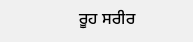ਰੂਹ ਸਰੀਰ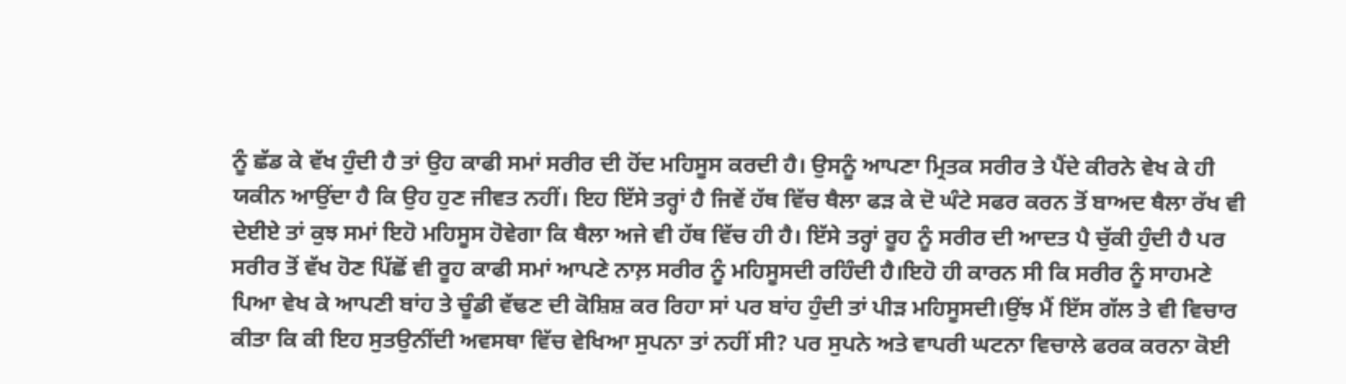ਨੂੰ ਛੱਡ ਕੇ ਵੱਖ ਹੁੰਦੀ ਹੈ ਤਾਂ ਉਹ ਕਾਫੀ ਸਮਾਂ ਸਰੀਰ ਦੀ ਹੋਂਦ ਮਹਿਸੂਸ ਕਰਦੀ ਹੈ। ਉਸਨੂੰ ਆਪਣਾ ਮ੍ਰਿਤਕ ਸਰੀਰ ਤੇ ਪੈਂਦੇ ਕੀਰਨੇ ਵੇਖ ਕੇ ਹੀ ਯਕੀਨ ਆਉਂਦਾ ਹੈ ਕਿ ਉਹ ਹੁਣ ਜੀਵਤ ਨਹੀਂ। ਇਹ ਇੱਸੇ ਤਰ੍ਹਾਂ ਹੈ ਜਿਵੇਂ ਹੱਥ ਵਿੱਚ ਥੈਲਾ ਫੜ ਕੇ ਦੋ ਘੰਟੇ ਸਫਰ ਕਰਨ ਤੋਂ ਬਾਅਦ ਥੈਲਾ ਰੱਖ ਵੀ ਦੇਈਏ ਤਾਂ ਕੁਝ ਸਮਾਂ ਇਹੋ ਮਹਿਸੂਸ ਹੋਵੇਗਾ ਕਿ ਥੈਲਾ ਅਜੇ ਵੀ ਹੱਥ ਵਿੱਚ ਹੀ ਹੈ। ਇੱਸੇ ਤਰ੍ਹਾਂ ਰੂਹ ਨੂੰ ਸਰੀਰ ਦੀ ਆਦਤ ਪੈ ਚੁੱਕੀ ਹੁੰਦੀ ਹੈ ਪਰ ਸਰੀਰ ਤੋਂ ਵੱਖ ਹੋਣ ਪਿੱਛੋਂ ਵੀ ਰੂਹ ਕਾਫੀ ਸਮਾਂ ਆਪਣੇ ਨਾਲ਼ ਸਰੀਰ ਨੂੰ ਮਹਿਸੂਸਦੀ ਰਹਿੰਦੀ ਹੈ।ਇਹੋ ਹੀ ਕਾਰਨ ਸੀ ਕਿ ਸਰੀਰ ਨੂੰ ਸਾਹਮਣੇ ਪਿਆ ਵੇਖ ਕੇ ਆਪਣੀ ਬਾਂਹ ਤੇ ਚੂੰਡੀ ਵੱਢਣ ਦੀ ਕੋਸ਼ਿਸ਼ ਕਰ ਰਿਹਾ ਸਾਂ ਪਰ ਬਾਂਹ ਹੁੰਦੀ ਤਾਂ ਪੀੜ ਮਹਿਸੂਸਦੀ।ਉਂਝ ਮੈਂ ਇੱਸ ਗੱਲ ਤੇ ਵੀ ਵਿਚਾਰ ਕੀਤਾ ਕਿ ਕੀ ਇਹ ਸੁਤਉਨੀਂਦੀ ਅਵਸਥਾ ਵਿੱਚ ਵੇਖਿਆ ਸੁਪਨਾ ਤਾਂ ਨਹੀਂ ਸੀ? ਪਰ ਸੁਪਨੇ ਅਤੇ ਵਾਪਰੀ ਘਟਨਾ ਵਿਚਾਲੇ ਫਰਕ ਕਰਨਾ ਕੋਈ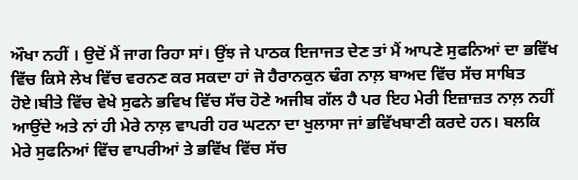ਔਖਾ ਨਹੀਂ । ਉਦੋਂ ਮੈਂ ਜਾਗ ਰਿਹਾ ਸਾਂ। ਉਂਝ ਜੇ ਪਾਠਕ ਇਜਾਜਤ ਦੇਣ ਤਾਂ ਮੈਂ ਆਪਣੇ ਸੁਫਨਿਆਂ ਦਾ ਭਵਿੱਖ ਵਿੱਚ ਕਿਸੇ ਲੇਖ ਵਿੱਚ ਵਰਨਣ ਕਰ ਸਕਦਾ ਹਾਂ ਜੋ ਹੈਰਾਨਕੁਨ ਢੰਗ ਨਾਲ਼ ਬਾਅਦ ਵਿੱਚ ਸੱਚ ਸਾਬਿਤ ਹੋਏ।ਬੀਤੇ ਵਿੱਚ ਵੇਖੇ ਸੁਫਨੇ ਭਵਿਖ ਵਿੱਚ ਸੱਚ ਹੋਣੇ ਅਜੀਬ ਗੱਲ ਹੈ ਪਰ ਇਹ ਮੇਰੀ ਇਜ਼ਾਜ਼ਤ ਨਾਲ਼ ਨਹੀਂ ਆਉਂਦੇ ਅਤੇ ਨਾਂ ਹੀ ਮੇਰੇ ਨਾਲ਼ ਵਾਪਰੀ ਹਰ ਘਟਨਾ ਦਾ ਖੁਲਾਸਾ ਜਾਂ ਭਵਿੱਖਬਾਣੀ ਕਰਦੇ ਹਨ। ਬਲਕਿ ਮੇਰੇ ਸੁਫਨਿਆਂ ਵਿੱਚ ਵਾਪਰੀਆਂ ਤੇ ਭਵਿੱਖ ਵਿੱਚ ਸੱਚ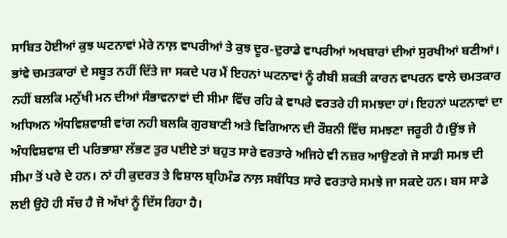ਸਾਬਿਤ ਹੋਈਆਂ ਕੁਝ ਘਟਨਾਵਾਂ ਮੇਰੇ ਨਾਲ਼ ਵਾਪਰੀਆਂ ਤੇ ਕੁਝ ਦੂਰ-ਦੁਰਾਡੇ ਵਾਪਰੀਆਂ ਅਖਬਾਰਾਂ ਦੀਆਂ ਸੁਰਖੀਆਂ ਬਣੀਆਂ। ਭਾਂਵੇ ਚਮਤਕਾਰਾਂ ਦੇ ਸਬੂਤ ਨਹੀਂ ਦਿੱਤੇ ਜਾ ਸਕਦੇ ਪਰ ਮੈਂ ਇਹਨਾਂ ਘਟਨਾਵਾਂ ਨੂੰ ਗੈਬੀ ਸ਼ਕਤੀ ਕਾਰਨ ਵਾਪਰਨ ਵਾਲੇ ਚਮਤਕਾਰ ਨਹੀਂ ਬਲਕਿ ਮਨੁੱਖੀ ਮਨ ਦੀਆਂ ਸੰਭਾਵਨਾਵਾਂ ਦੀ ਸੀਮਾ ਵਿੱਚ ਰਹਿ ਕੇ ਵਾਪਰੇ ਵਰਤਰੇ ਹੀ ਸਮਝਦਾ ਹਾਂ। ਇਹਨਾਂ ਘਟਨਾਵਾਂ ਦਾ ਅਧਿਅਨ ਅੰਧਵਿਸ਼ਵਾਸ਼ੀ ਵਾਂਗ ਨਹੀ ਬਲਕਿ ਗੁਰਬਾਣੀ ਅਤੇ ਵਿਗਿਆਨ ਦੀ ਰੌਸ਼ਨੀ ਵਿੱਚ ਸਮਝਣਾ ਜਰੂਰੀ ਹੈ।ਉਂਝ ਜੇ ਅੰਧਵਿਸ਼ਵਾਸ਼ ਦੀ ਪਰਿਭਾਸ਼ਾ ਲੱਭਣ ਤੁਰ ਪਈਏ ਤਾਂ ਬਹੁਤ ਸਾਰੇ ਵਰਤਾਰੇ ਅਜਿਹੇ ਵੀ ਨਜ਼ਰ ਆਉਣਗੇ ਜੋ ਸਾਡੀ ਸਮਝ ਦੀ ਸੀਮਾ ਤੋਂ ਪਰੇ ਦੇ ਹਨ। ਨਾਂ ਹੀ ਕੁਦਰਤ ਤੇ ਵਿਸ਼ਾਲ ਬ੍ਰਹਿਮੰਡ ਨਾਲ਼ ਸਬੰਧਿਤ ਸਾਰੇ ਵਰਤਾਰੇ ਸਮਝੇ ਜਾ ਸਕਦੇ ਹਨ। ਬਸ ਸਾਡੇ ਲਈ ਉਹੋ ਹੀ ਸੱਚ ਹੈ ਜੋ ਅੱਖਾਂ ਨੂੰ ਦਿੱਸ ਰਿਹਾ ਹੈ।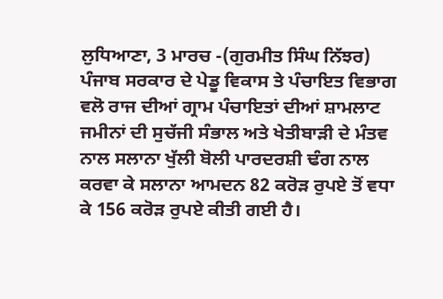ਲੁਧਿਆਣਾ, 3 ਮਾਰਚ -(ਗੁਰਮੀਤ ਸਿੰਘ ਨਿੱਝਰ) ਪੰਜਾਬ ਸਰਕਾਰ ਦੇ ਪੇਡੂ ਵਿਕਾਸ ਤੇ ਪੰਚਾਇਤ ਵਿਭਾਗ ਵਲੋ ਰਾਜ ਦੀਆਂ ਗ੍ਰਾਮ ਪੰਚਾਇਤਾਂ ਦੀਆਂ ਸ਼ਾਮਲਾਟ ਜਮੀਨਾਂ ਦੀ ਸੁਚੱਜੀ ਸੰਭਾਲ ਅਤੇ ਖੇਤੀਬਾੜੀ ਦੇ ਮੰਤਵ ਨਾਲ ਸਲਾਨਾ ਖੁੱਲੀ ਬੋਲੀ ਪਾਰਦਰਸ਼ੀ ਢੰਗ ਨਾਲ ਕਰਵਾ ਕੇ ਸਲਾਨਾ ਆਮਦਨ 82 ਕਰੋੜ ਰੁਪਏ ਤੋਂ ਵਧਾ ਕੇ 156 ਕਰੋੜ ਰੁਪਏ ਕੀਤੀ ਗਈ ਹੈ।